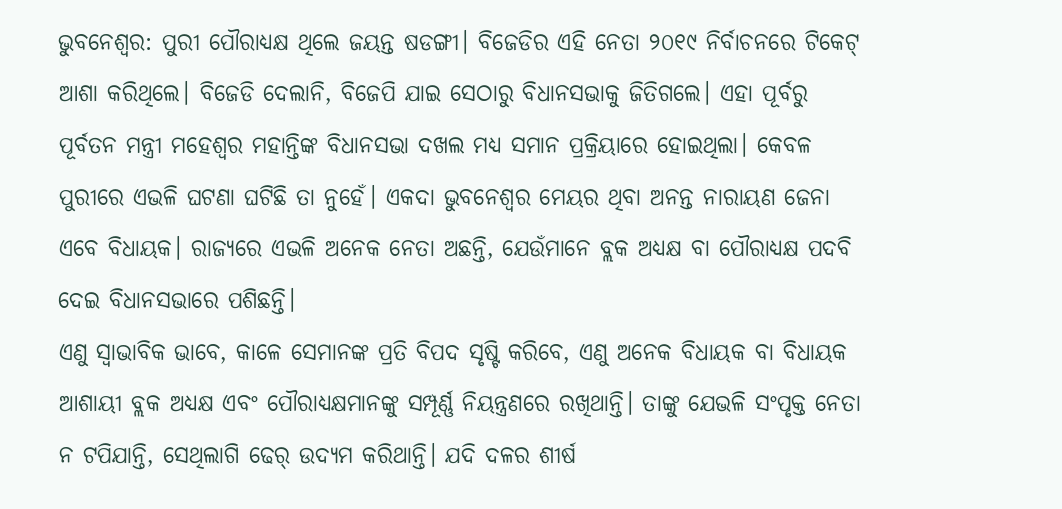ଭୁବନେଶ୍ବର: ପୁରୀ ପୌରାଧ୍ୟକ୍ଷ ଥିଲେ ଜୟନ୍ତ ଷଡଙ୍ଗୀ। ବିଜେଡିର ଏହି ନେତା ୨୦୧୯ ନିର୍ବାଚନରେ ଟିକେଟ୍ ଆଶା କରିଥିଲେ। ବିଜେଡି ଦେଲାନି, ବିଜେପି ଯାଇ ସେଠାରୁ ବିଧାନସଭାକୁ ଜିତିଗଲେ। ଏହା ପୂର୍ବରୁ ପୂର୍ବତନ ମନ୍ତ୍ରୀ ମହେଶ୍ବର ମହାନ୍ତିଙ୍କ ବିଧାନସଭା ଦଖଲ ମଧ୍ୟ ସମାନ ପ୍ରକ୍ରିୟାରେ ହୋଇଥିଲା। କେବଳ ପୁରୀରେ ଏଭଳି ଘଟଣା ଘଟିଛି ତା ନୁହେଁ। ଏକଦା ଭୁବନେଶ୍ବର ମେୟର ଥିବା ଅନନ୍ତ ନାରାୟଣ ଜେନା ଏବେ ବିଧାୟକ। ରାଜ୍ୟରେ ଏଭଳି ଅନେକ ନେତା ଅଛନ୍ତି, ଯେଉଁମାନେ ବ୍ଲକ ଅଧ୍ୟକ୍ଷ ବା ପୌରାଧ୍ୟକ୍ଷ ପଦବି ଦେଇ ବିଧାନସଭାରେ ପଶିଛନ୍ତି।
ଏଣୁ ସ୍ବାଭାବିକ ଭାବେ, କାଳେ ସେମାନଙ୍କ ପ୍ରତି ବିପଦ ସୃଷ୍ଟି କରିବେ, ଏଣୁ ଅନେକ ବିଧାୟକ ବା ବିଧାୟକ ଆଶାୟୀ ବ୍ଲକ ଅଧ୍ୟକ୍ଷ ଏବଂ ପୌରାଧ୍ୟକ୍ଷମାନଙ୍କୁ ସମ୍ପୂର୍ଣ୍ଣ ନିୟନ୍ତ୍ରଣରେ ରଖିଥାନ୍ତି। ତାଙ୍କୁ ଯେଭଳି ସଂପୃକ୍ତ ନେତା ନ ଟପିଯାନ୍ତି, ସେଥିଲାଗି ଢେର୍ ଉଦ୍ୟମ କରିଥାନ୍ତି। ଯଦି ଦଳର ଶୀର୍ଷ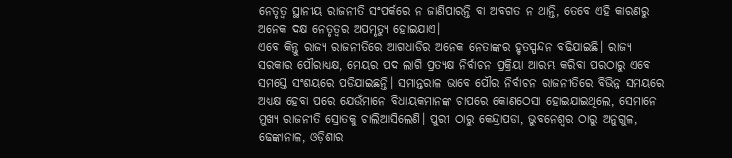ନେତୃତ୍ବ ସ୍ଥାନୀୟ ରାଜନୀତି ସଂପର୍କରେ ନ ଜାଣିପାରନ୍ତି ବା ଅବଗତ ନ ଥାନ୍ତି, ତେବେ ଏହି କାରଣରୁ ଅନେକ ଦକ୍ଷ ନେତୃତ୍ବର ଅପମୃତ୍ୟୁ ହୋଇଯାଏ।
ଏବେ କିନ୍ତୁ ରାଜ୍ୟ ରାଜନୀତିରେ ଆଗଧାଡିର ଅନେକ ନେତାଙ୍କର ହୃତସ୍ପନ୍ଦନ ବଢିଯାଇଛି। ରାଜ୍ୟ ସରକାର ପୌରାଧ୍ୟକ୍ଷ, ମେୟର ପଦ ଲାଗି ପ୍ରତ୍ୟକ୍ଷ ନିର୍ବାଚନ ପ୍ରକ୍ରିୟା ଆରମ୍ଭ କରିବା ପରଠାରୁ ଏବେ ସମସ୍ତେ ସଂଶୟରେ ପଡିଯାଇଛନ୍ତି। ସମାନ୍ତରାଳ ଭାବେ ପୌର ନିର୍ବାଚନ ରାଜନୀତିରେ ବିଭିନ୍ନ ସମୟରେ ଅଧ୍ୟକ୍ଷ ହେବା ପରେ ଯେଉଁମାନେ ବିଧାୟକମାନଙ୍କ ଚାପରେ କୋଣଠେସା ହୋଇଯାଇଥିଲେ, ସେମାନେ ମୁଖ୍ୟ ରାଜନୀତି ସ୍ରୋତକୁ ଚାଲିଆସିଲେଣି। ପୁରୀ ଠାରୁ କେନ୍ଦ୍ରାପଡା, ଭୁବନେଶ୍ବର ଠାରୁ ଅନୁଗୁଳ, ଢେଙ୍କାନାଳ, ଓଡ଼ିଶାର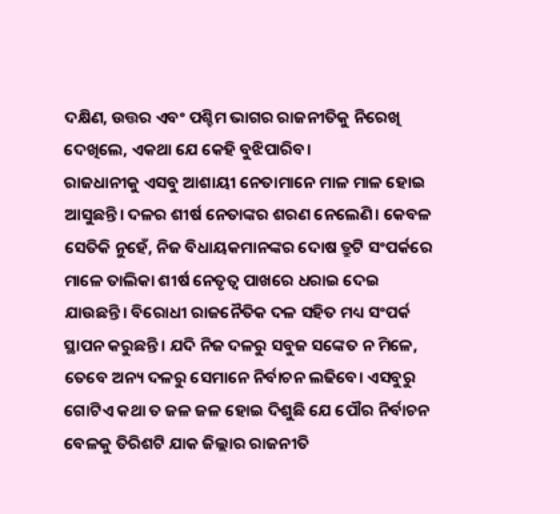ଦକ୍ଷିଣ, ଉତ୍ତର ଏବଂ ପଶ୍ଚିମ ଭାଗର ରାଜନୀତିକୁ ନିରେଖି ଦେଖିଲେ, ଏକଥା ଯେ କେହି ବୁଝିପାରିବ।
ରାଜଧାନୀକୁ ଏସବୁ ଆଶାୟୀ ନେତାମାନେ ମାଳ ମାଳ ହୋଇ ଆସୁଛନ୍ତି। ଦଳର ଶୀର୍ଷ ନେତାଙ୍କର ଶରଣ ନେଲେଣି। କେବଳ ସେତିକି ନୁହେଁ, ନିଜ ବିଧାୟକମାନଙ୍କର ଦୋଷ ତ୍ରୁଟି ସଂପର୍କରେ ମାଳେ ତାଲିକା ଶୀର୍ଷ ନେତୃତ୍ବ ପାଖରେ ଧରାଇ ଦେଇ ଯାଉଛନ୍ତି। ବିରୋଧୀ ରାଜନୈତିକ ଦଳ ସହିତ ମଧ୍ୟ ସଂପର୍କ ସ୍ଥାପନ କରୁଛନ୍ତି। ଯଦି ନିଜ ଦଳରୁ ସବୁଜ ସଙ୍କେତ ନ ମିଳେ, ତେବେ ଅନ୍ୟ ଦଳରୁ ସେମାନେ ନିର୍ବାଚନ ଲଢିବେ। ଏସବୁରୁ ଗୋଟିଏ କଥା ତ ଜଳ ଜଳ ହୋଇ ଦିଶୁଛି ଯେ ପୌର ନିର୍ବାଚନ ବେଳକୁ ତିରିଶଟି ଯାକ ଜିଲ୍ଲାର ରାଜନୀତି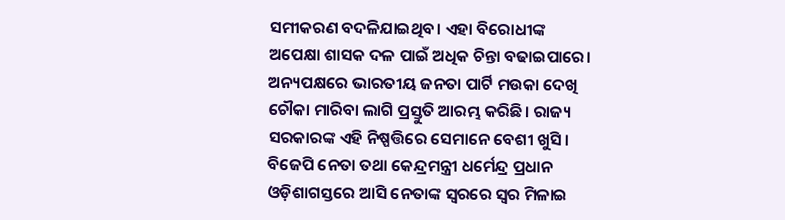ସମୀକରଣ ବଦଳିଯାଇଥିବ। ଏହା ବିରୋଧୀଙ୍କ ଅପେକ୍ଷା ଶାସକ ଦଳ ପାଇଁ ଅଧିକ ଚିନ୍ତା ବଢାଇପାରେ।
ଅନ୍ୟପକ୍ଷରେ ଭାରତୀୟ ଜନତା ପାର୍ଟି ମଉକା ଦେଖି ଚୌକା ମାରିବା ଲାଗି ପ୍ରସ୍ତୁତି ଆରମ୍ଭ କରିଛି। ରାଜ୍ୟ ସରକାରଙ୍କ ଏହି ନିଷ୍ପତ୍ତିରେ ସେମାନେ ବେଶୀ ଖୁସି। ବିଜେପି ନେତା ତଥା କେନ୍ଦ୍ରମନ୍ତ୍ରୀ ଧର୍ମେନ୍ଦ୍ର ପ୍ରଧାନ ଓଡ଼ିଶାଗସ୍ତରେ ଆସି ନେତାଙ୍କ ସ୍ବରରେ ସ୍ବର ମିଳାଇ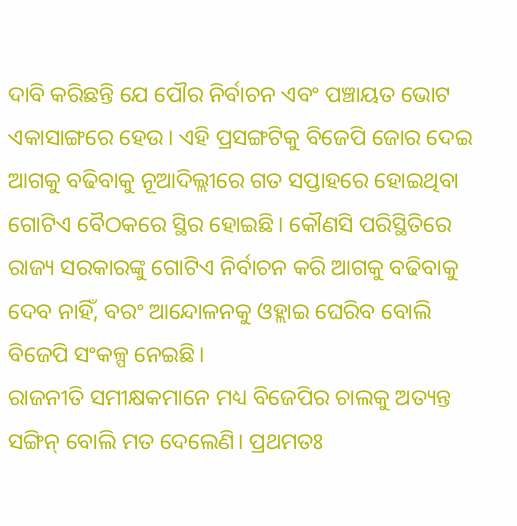ଦାବି କରିଛନ୍ତି ଯେ ପୌର ନିର୍ବାଚନ ଏବଂ ପଞ୍ଚାୟତ ଭୋଟ ଏକାସାଙ୍ଗରେ ହେଉ। ଏହି ପ୍ରସଙ୍ଗଟିକୁ ବିଜେପି ଜୋର ଦେଇ ଆଗକୁ ବଢିବାକୁ ନୂଆଦିଲ୍ଲୀରେ ଗତ ସପ୍ତାହରେ ହୋଇଥିବା ଗୋଟିଏ ବୈଠକରେ ସ୍ଥିର ହୋଇଛି। କୌଣସି ପରିସ୍ଥିତିରେ ରାଜ୍ୟ ସରକାରଙ୍କୁ ଗୋଟିଏ ନିର୍ବାଚନ କରି ଆଗକୁ ବଢିବାକୁ ଦେବ ନାହିଁ, ବରଂ ଆନ୍ଦୋଳନକୁ ଓହ୍ଲାଇ ଘେରିବ ବୋଲି ବିଜେପି ସଂକଳ୍ପ ନେଇଛି।
ରାଜନୀତି ସମୀକ୍ଷକମାନେ ମଧ୍ୟ ବିଜେପିର ଚାଲକୁ ଅତ୍ୟନ୍ତ ସଙ୍ଗିନ୍ ବୋଲି ମତ ଦେଲେଣି। ପ୍ରଥମତଃ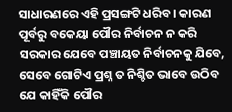ସାଧାରଣରେ ଏହି ପ୍ରସଙ୍ଗଟି ଧରିବ। କାରଣ ପୂର୍ବରୁ ବକେୟା ପୌର ନିର୍ବାଚନ ନ କରି ସରକାର ଯେବେ ପଞ୍ଚାୟତ ନିର୍ବାଚନକୁ ଯିବେ, ସେବେ ଗୋଟିଏ ପ୍ରଶ୍ନ ତ ନିଶ୍ଚିତ ଭାବେ ଉଠିବ ଯେ କାହିଁକି ପୌର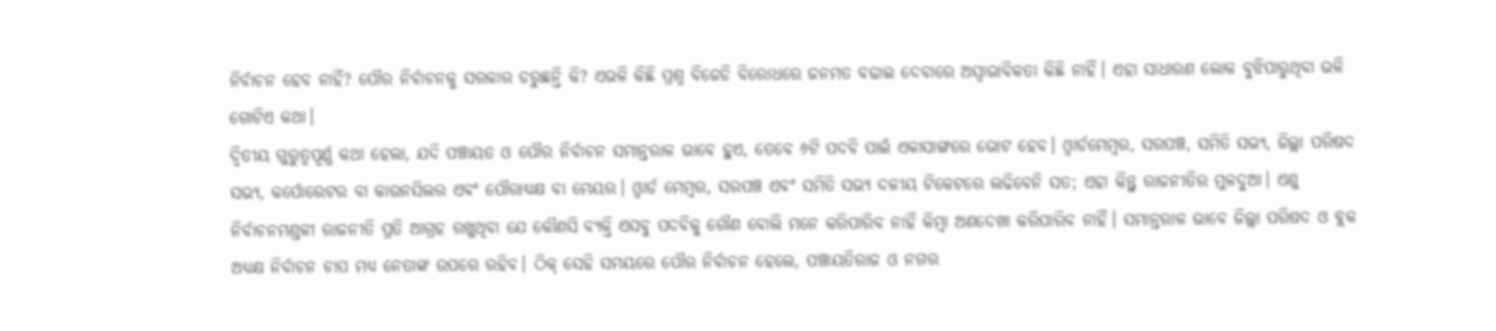ନିର୍ବାଚନ ହେବ ନାହିଁ? ପୌର ନିର୍ବାଚନକୁ ସରକାର ଡରୁଛନ୍ତି କି? ଏଭଳି କିଛି ପ୍ରଶ୍ନ ବିଜେଡି ବିରୋଧରେ ଜନମତ ବଢାଇ ଦେବାରେ ଅସ୍ବାଭାବିକତା କିଛି ନାହିଁ। ଏହା ସାଧାରଣ ଲୋକ ବୁଝିପାରୁଥିବା ଭଳି ଗୋଟିଏ କଥା।
ଦ୍ବିତୀୟ ଗୁରୁତ୍ବପୂର୍ଣ୍ଣ କଥା ହେଲା, ଯଦି ପଞ୍ଚାୟତ ଓ ପୌର ନିର୍ବାଚନ ସମାନ୍ତରାଳ ଭାବେ ହୁଏ, ତେବେ ୬ଟି ପଦବି ପାଇଁ ଏକାସାଙ୍ଗରେ ଭୋଟ ହେବ। ଓ୍ବାର୍ଡମେମ୍ବର, ସରପଞ୍ଚ, ସମିତି ସଭ୍ୟ, ଜିଲ୍ଲା ପରିଷଦ ସଭ୍ୟ, କର୍ପୋରେଟର ବା କାଉନସିଲର ଏବଂ ପୌରାଧ୍ୟକ୍ଷ ବା ମେୟର। ଓ୍ବାର୍ଡ ମେମ୍ବର, ସରପଞ୍ଚ ଏବଂ ସମିତି ସଭ୍ୟ ଦଳୀୟ ଟିକେଟରେ ଲଢିବେନି ସତ; ଏହା କିନ୍ତୁ ରାଜନୀତିର ମୁଳଦୁଆ। ଏଣୁ ନିର୍ବାଚନମଣ୍ଡଳୀ ରାଜନୀତି ପ୍ରତି ଆଗ୍ରହ ରଖୁଥିବା ଯେ କୌଣସି ବ୍ୟକ୍ତି ଏସବୁ ପଦବିକୁ ଗୌଣ ବୋଲି ମନେ କରିପାରିବ ନାହିଁ କିମ୍ବା ଅଣଦେଖା କରିପାରିବ ନାହିଁ। ସମାନ୍ତରାଳ ଭାବେ ଜିଲ୍ଲା ପରିଷଦ ଓ ବ୍ଲକ ଅଧ୍ୟକ୍ଷ ନିର୍ବାଚନ ଚାପ ମଧ୍ୟ ନେତାଙ୍କ ଉପରେ ରହିବ। ଠିକ୍ ସେହି ସମୟରେ ପୌର ନିର୍ବାଚନ ହେଲେ, ପଞ୍ଚାୟତିରାଜ ଓ ନଗର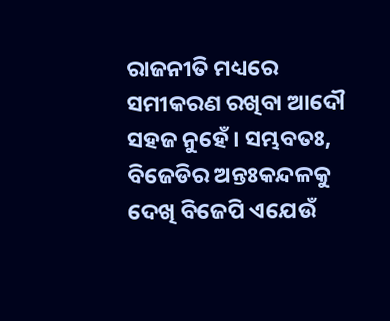ରାଜନୀତି ମଧ୍ୟରେ ସମୀକରଣ ରଖିବା ଆଦୌ ସହଜ ନୁହେଁ। ସମ୍ଭବତଃ, ବିଜେଡିର ଅନ୍ତଃକନ୍ଦଳକୁ ଦେଖି ବିଜେପି ଏଯେଉଁ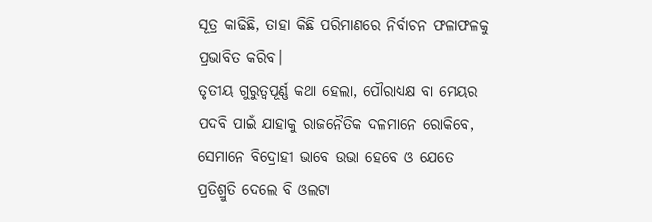ସୂତ୍ର କାଢିଛି, ତାହା କିଛି ପରିମାଣରେ ନିର୍ବାଚନ ଫଳାଫଳକୁ ପ୍ରଭାବିତ କରିବ।
ତୃତୀୟ ଗୁରୁତ୍ବପୂର୍ଣ୍ଣ କଥା ହେଲା, ପୌରାଧ୍ୟକ୍ଷ ବା ମେୟର ପଦବି ପାଇଁ ଯାହାକୁ ରାଜନୈତିକ ଦଳମାନେ ରୋକିବେ, ସେମାନେ ବିଦ୍ରୋହୀ ଭାବେ ଉଭା ହେବେ ଓ ଯେତେ ପ୍ରତିଶ୍ରୁତି ଦେଲେ ବି ଓଲଟା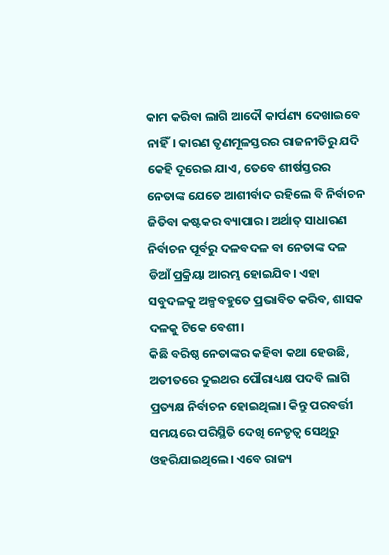କାମ କରିବା ଲାଗି ଆଦୌ କାର୍ପଣ୍ୟ ଦେଖାଇବେ ନାହିଁ। କାରଣ ତୃଣମୂଳସ୍ତରର ରାଜନୀତିରୁ ଯଦି କେହି ଦୂରେଇ ଯାଏ, ତେବେ ଶୀର୍ଷସ୍ତରର ନେତାଙ୍କ ଯେତେ ଆଶୀର୍ବାଦ ରହିଲେ ବି ନିର୍ବାଚନ ଜିତିବା କଷ୍ଟକର ବ୍ୟାପାର। ଅର୍ଥାତ୍ ସାଧାରଣ ନିର୍ବାଚନ ପୂର୍ବରୁ ଦଳବଦଳ ବା ନେତାଙ୍କ ଦଳ ଡିଆଁ ପ୍ରକ୍ରିୟା ଆରମ୍ଭ ହୋଇଯିବ। ଏହା ସବୁଦଳକୁ ଅଳ୍ପବହୁତେ ପ୍ରଭାବିତ କରିବ, ଶାସକ ଦଳକୁ ଟିକେ ବେଶୀ।
କିଛି ବରିଷ୍ଠ ନେତାଙ୍କର କହିବା କଥା ହେଉଛି, ଅତୀତରେ ଦୁଇଥର ପୌରାଧ୍ୟକ୍ଷ ପଦବି ଲାଗି ପ୍ରତ୍ୟକ୍ଷ ନିର୍ବାଚନ ହୋଇଥିଲା। କିନ୍ତୁ ପରବର୍ତ୍ତୀ ସମୟରେ ପରିସ୍ଥିତି ଦେଖି ନେତୃତ୍ବ ସେଥିରୁ ଓହରିଯାଇଥିଲେ। ଏବେ ରାଜ୍ୟ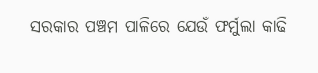ସରକାର ପଞ୍ଚମ ପାଳିରେ ଯେଉଁ ଫର୍ମୁଲା କାଢି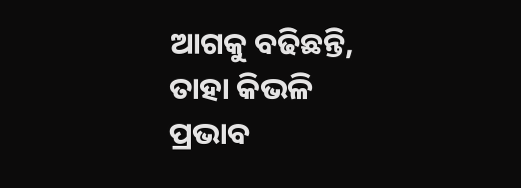ଆଗକୁ ବଢିଛନ୍ତି, ତାହା କିଭଳି ପ୍ରଭାବ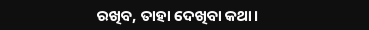ରଖିବ, ତାହା ଦେଖିବା କଥା।